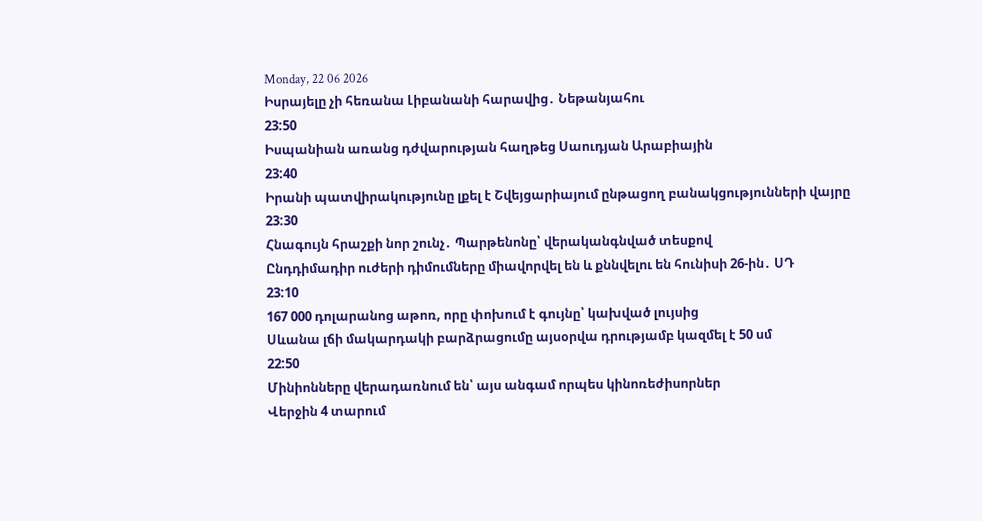Monday, 22 06 2026
Իսրայելը չի հեռանա Լիբանանի հարավից․ Նեթանյահու
23:50
Իսպանիան առանց դժվարության հաղթեց Սաուդյան Արաբիային
23:40
Իրանի պատվիրակությունը լքել է Շվեյցարիայում ընթացող բանակցությունների վայրը
23:30
Հնագույն հրաշքի նոր շունչ․ Պարթենոնը՝ վերականգնված տեսքով
Ընդդիմադիր ուժերի դիմումները միավորվել են և քննվելու են հունիսի 26-ին․ ՍԴ
23:10
167 000 դոլարանոց աթոռ, որը փոխում է գույնը՝ կախված լույսից
Սևանա լճի մակարդակի բարձրացումը այսօրվա դրությամբ կազմել է 50 սմ
22:50
Մինիոնները վերադառնում են՝ այս անգամ որպես կինոռեժիսորներ
Վերջին 4 տարում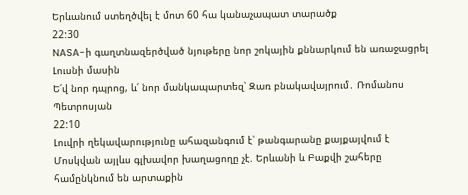Երևանում ստեղծվել է մոտ 60 հա կանաչապատ տարածք
22:30
NASA-ի գաղտնազերծված նյութերը նոր շոկային քննարկում են առաջացրել Լուսնի մասին
Ե՛վ նոր դպրոց, և՛ նոր մանկապարտեզ՝ Զառ բնակավայրում․ Ռոմանոս Պետրոսյան
22:10
Լուվրի ղեկավարությունը ահազանգում է՝ թանգարանը քայքայվում է
Մոսկվան այլևս գլխավոր խաղացողը չէ. Երևանի և Բաքվի շահերը համընկնում են արտաքին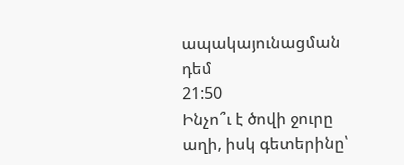ապակայունացման դեմ
21:50
Ինչո՞ւ է ծովի ջուրը աղի, իսկ գետերինը՝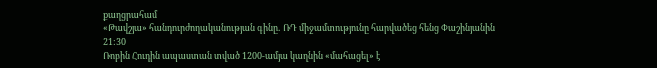քաղցրահամ
«Թավշյա» հանդուրժողականության գինը․ ՌԴ միջամտությունը հարվածեց հենց Փաշինյանին
21:30
Ռոբին Հուդին ապաստան տված 1200-ամյա կաղնին «մահացել» է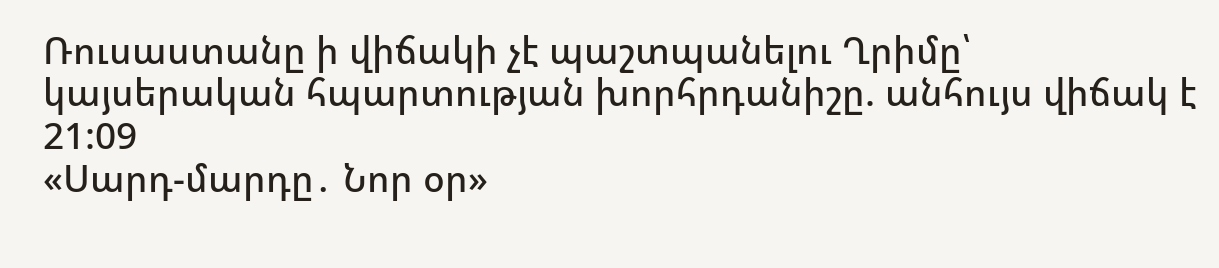Ռուսաստանը ի վիճակի չէ պաշտպանելու Ղրիմը՝ կայսերական հպարտության խորհրդանիշը. անհույս վիճակ է
21:09
«Սարդ-մարդը․ Նոր օր»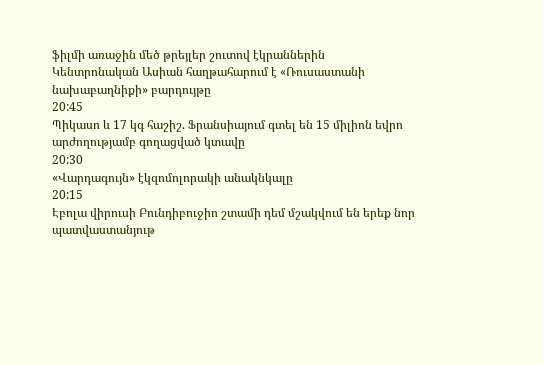ֆիլմի առաջին մեծ թրեյլեր շուտով էկրաններին
Կենտրոնական Ասիան հաղթահարում է «Ռուսաստանի նախաբաղնիքի» բարդույթը
20:45
Պիկասո և 17 կգ հաշիշ. Ֆրանսիայում գտել են 15 միլիոն եվրո արժողությամբ գողացված կտավը
20:30
«Վարդագույն» էկզոմոլորակի անակնկալը
20:15
Էբոլա վիրուսի Բունդիբուջիո շտամի դեմ մշակվում են երեք նոր պատվաստանյութ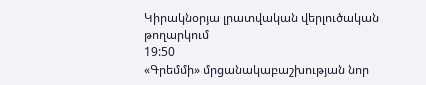Կիրակնօրյա լրատվական վերլուծական թողարկում
19:50
«Գրեմմի» մրցանակաբաշխության նոր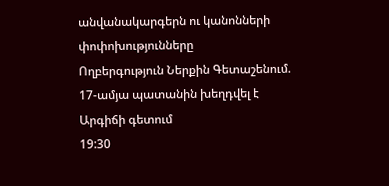անվանակարգերն ու կանոնների փոփոխությունները
Ողբերգություն Ներքին Գետաշենում. 17-ամյա պատանին խեղդվել է Արգիճի գետում
19:30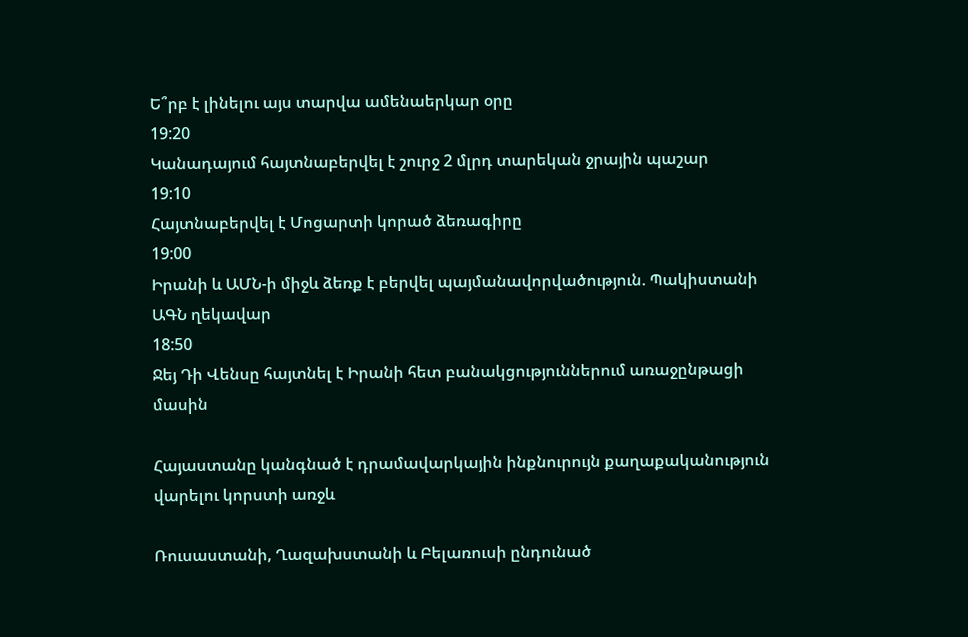Ե՞րբ է լինելու այս տարվա ամենաերկար օրը
19:20
Կանադայում հայտնաբերվել է շուրջ 2 մլրդ տարեկան ջրային պաշար
19:10
Հայտնաբերվել է Մոցարտի կորած ձեռագիրը
19:00
Իրանի և ԱՄՆ-ի միջև ձեռք է բերվել պայմանավորվածություն. Պակիստանի ԱԳՆ ղեկավար
18:50
Ջեյ Դի Վենսը հայտնել է Իրանի հետ բանակցություններում առաջընթացի մասին

Հայաստանը կանգնած է դրամավարկային ինքնուրույն քաղաքականություն վարելու կորստի առջև

Ռուսաստանի, Ղազախստանի և Բելառուսի ընդունած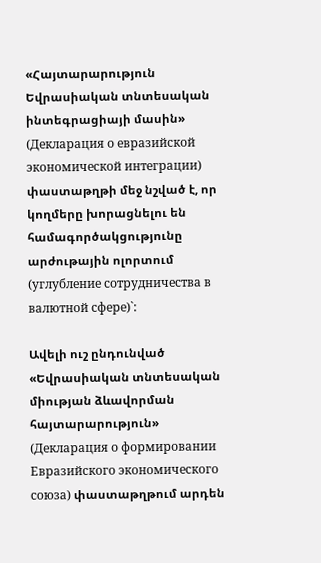«Հայտարարություն Եվրասիական տնտեսական ինտեգրացիայի մասին» (Декларация о евразийской экономической интеграции) փաստաթղթի մեջ նշված է, որ կողմերը խորացնելու են համագործակցությունը արժութային ոլորտում (углубление сотрудничества в валютной сфере)`:

Ավելի ուշ ընդունված «Եվրասիական տնտեսական միության ձևավորման հայտարարություն» (Декларация о формировании Евразийского экономического союза) փաստաթղթում արդեն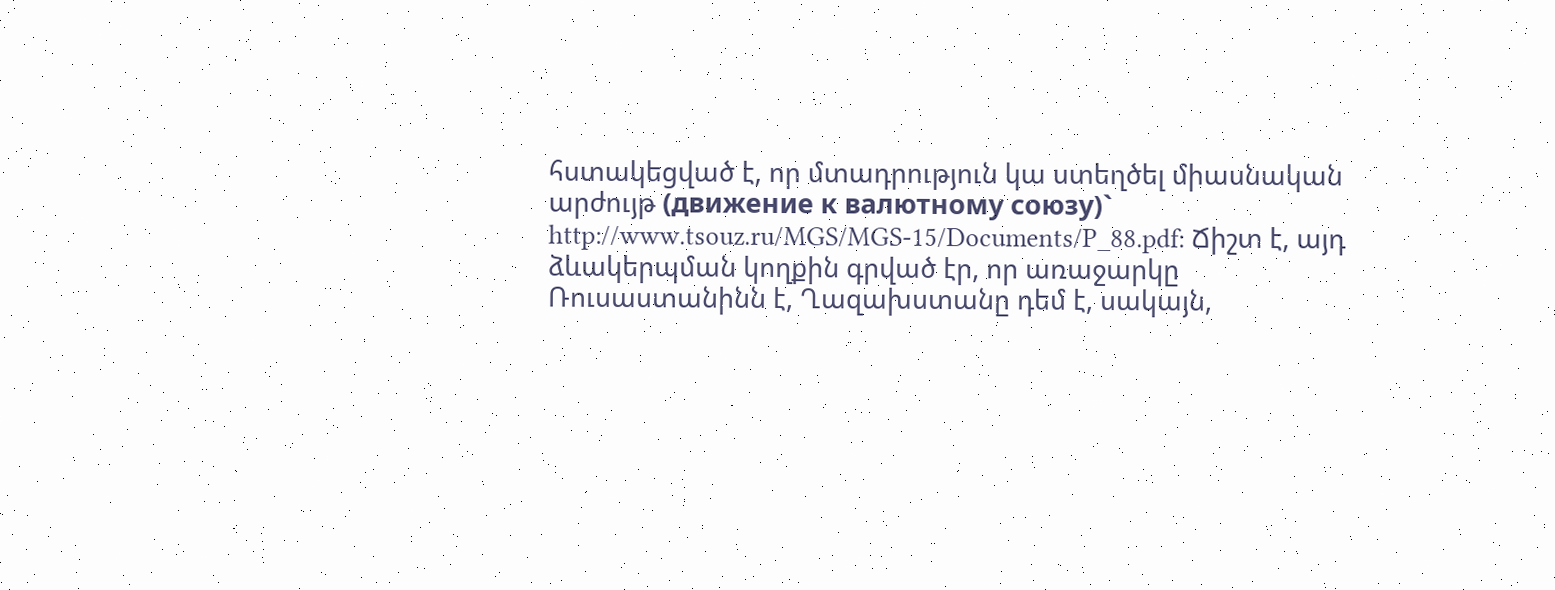հստակեցված է, որ մտադրություն կա ստեղծել միասնական արժույթ (движение к валютному союзу)` http://www.tsouz.ru/MGS/MGS-15/Documents/P_88.pdf: Ճիշտ է, այդ ձևակերպման կողքին գրված էր, որ առաջարկը Ռուսաստանինն է, Ղազախստանը դեմ է, սակայն,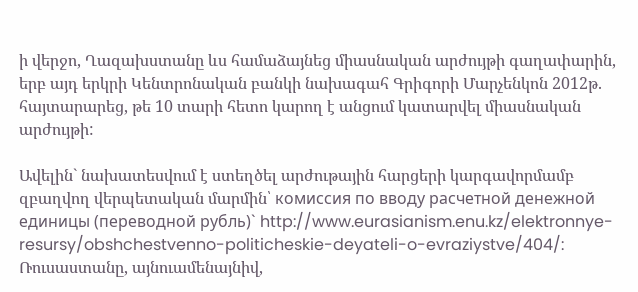ի վերջո, Ղազախստանը ևս համաձայնեց միասնական արժույթի գաղափարին, երբ այդ երկրի Կենտրոնական բանկի նախագահ Գրիգորի Մարչենկոն 2012թ. հայտարարեց, թե 10 տարի հետո կարող է անցում կատարվել միասնական արժույթի:

Ավելին` նախատեսվում է ստեղծել արժութային հարցերի կարգավորմամբ զբաղվող վերպետական մարմին՝ комиссия по вводу расчетной денежной единицы (переводной рубль)` http://www.eurasianism.enu.kz/elektronnye-resursy/obshchestvenno-politicheskie-deyateli-o-evraziystve/404/: Ռուսաստանը, այնուամենայնիվ,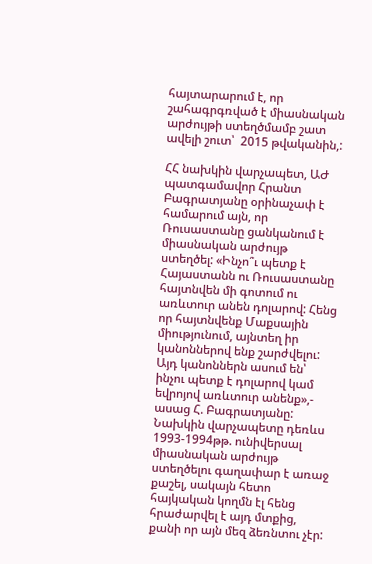հայտարարում է, որ շահագրգռված է միասնական արժույթի ստեղծմամբ շատ ավելի շուտ՝  2015 թվականին,:

ՀՀ նախկին վարչապետ, ԱԺ պատգամավոր Հրանտ Բագրատյանը օրինաչափ է համարում այն, որ Ռուսաստանը ցանկանում է միասնական արժույթ ստեղծել: «Ինչո՞ւ պետք է Հայաստանն ու Ռուսաստանը հայտնվեն մի գոտում ու առևտուր անեն դոլարով: Հենց որ հայտնվենք Մաքսային  միությունում, այնտեղ իր կանոններով ենք շարժվելու: Այդ կանոններն ասում են՝ ինչու պետք է դոլարով կամ եվրոյով առևտուր անենք»,- ասաց Հ. Բագրատյանը: Նախկին վարչապետը դեռևս 1993-1994թթ. ունիվերսալ միասնական արժույթ ստեղծելու գաղափար է առաջ քաշել, սակայն հետո հայկական կողմն էլ հենց հրաժարվել է այդ մտքից, քանի որ այն մեզ ձեռնտու չէր: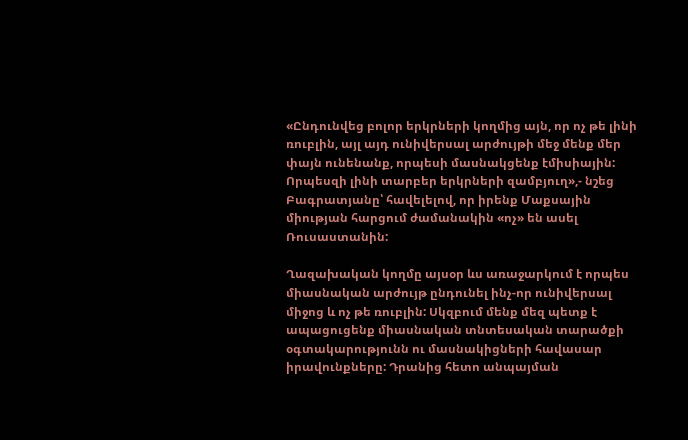«Ընդունվեց բոլոր երկրների կողմից այն, որ ոչ թե լինի ռուբլին, այլ այդ ունիվերսալ արժույթի մեջ մենք մեր փայն ունենանք, որպեսի մասնակցենք էմիսիային: Որպեսզի լինի տարբեր երկրների զամբյուղ»,- նշեց Բագրատյանը՝ հավելելով, որ իրենք Մաքսային միության հարցում ժամանակին «ոչ» են ասել Ռուսաստանին:

Ղազախական կողմը այսօր ևս առաջարկում է որպես միասնական արժույթ ընդունել ինչ-որ ունիվերսալ միջոց և ոչ թե ռուբլին: Սկզբում մենք մեզ պետք է ապացուցենք միասնական տնտեսական տարածքի օգտակարությունն ու մասնակիցների հավասար իրավունքները: Դրանից հետո անպայման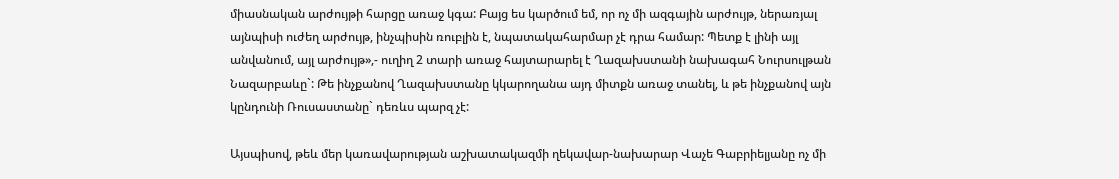միասնական արժույթի հարցը առաջ կգա: Բայց ես կարծում եմ, որ ոչ մի ազգային արժույթ, ներառյալ այնպիսի ուժեղ արժույթ, ինչպիսին ռուբլին է, նպատակահարմար չէ դրա համար: Պետք է լինի այլ անվանում, այլ արժույթ»,- ուղիղ 2 տարի առաջ հայտարարել է Ղազախստանի նախագահ Նուրսուլթան Նազարբաևը`: Թե ինչքանով Ղազախստանը կկարողանա այդ միտքն առաջ տանել, և թե ինչքանով այն կընդունի Ռուսաստանը` դեռևս պարզ չէ:

Այսպիսով, թեև մեր կառավարության աշխատակազմի ղեկավար-նախարար Վաչե Գաբրիելյանը ոչ մի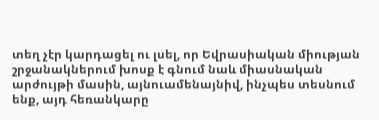տեղ չէր կարդացել ու լսել, որ Եվրասիական միության շրջանակներում խոսք է գնում նաև միասնական արժույթի մասին, այնուամենայնիվ, ինչպես տեսնում ենք, այդ հեռանկարը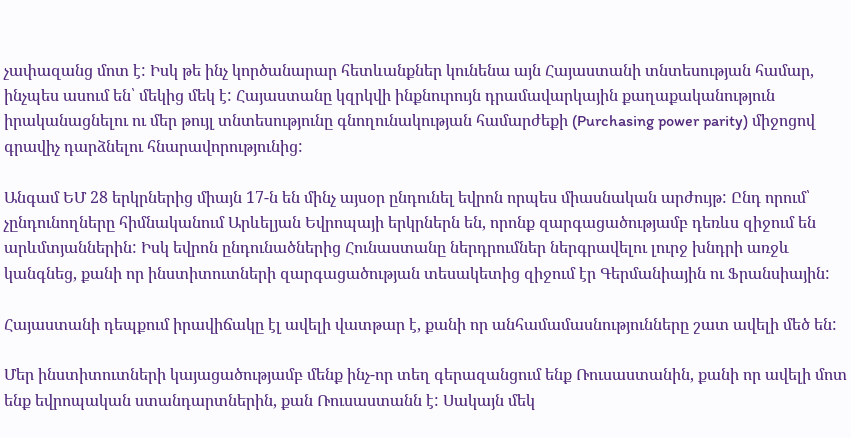չափազանց մոտ է: Իսկ թե ինչ կործանարար հետևանքներ կունենա այն Հայաստանի տնտեսության համար, ինչպես ասում են՝ մեկից մեկ է: Հայաստանը կզրկվի ինքնուրույն դրամավարկային քաղաքականություն իրականացնելու ու մեր թույլ տնտեսությունը գնողունակության համարժեքի (Purchasing power parity) միջոցով գրավիչ դարձնելու հնարավորությունից:

Անգամ ԵՄ 28 երկրներից միայն 17-ն են մինչ այսօր ընդունել եվրոն որպես միասնական արժույթ: Ընդ որում՝ չընդունողները հիմնականում Արևելյան Եվրոպայի երկրներն են, որոնք զարգացածությամբ դեռևս զիջում են արևմտյաններին: Իսկ եվրոն ընդունածներից Հունաստանը ներդրումներ ներգրավելու լուրջ խնդրի առջև կանգնեց, քանի որ ինստիտուտների զարգացածության տեսակետից զիջում էր Գերմանիային ու Ֆրանսիային:

Հայաստանի դեպքում իրավիճակը էլ ավելի վատթար է, քանի որ անհամամասնությունները շատ ավելի մեծ են:

Մեր ինստիտուտների կայացածությամբ մենք ինչ-որ տեղ գերազանցում ենք Ռուսաստանին, քանի որ ավելի մոտ ենք եվրոպական ստանդարտներին, քան Ռուսաստանն է: Սակայն մեկ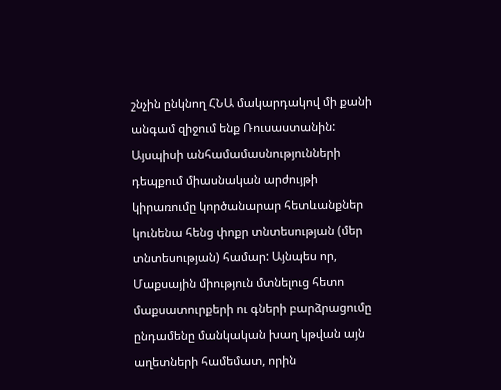շնչին ընկնող ՀՆԱ մակարդակով մի քանի անգամ զիջում ենք Ռուսաստանին: Այսպիսի անհամամասնությունների դեպքում միասնական արժույթի կիրառումը կործանարար հետևանքներ կունենա հենց փոքր տնտեսության (մեր տնտեսության) համար: Այնպես որ, Մաքսային միություն մտնելուց հետո մաքսատուրքերի ու գների բարձրացումը ընդամենը մանկական խաղ կթվան այն աղետների համեմատ, որին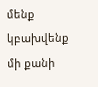մենք կբախվենք մի քանի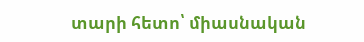տարի հետո՝ միասնական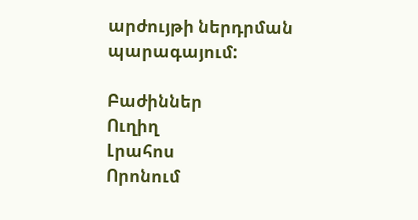արժույթի ներդրման պարագայում:

Բաժիններ
Ուղիղ
Լրահոս
Որոնում